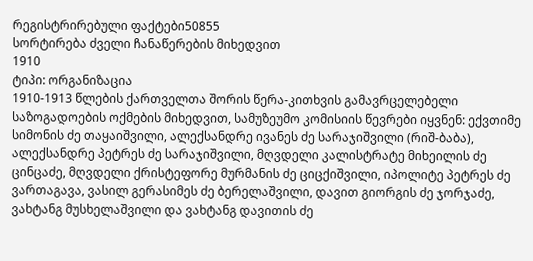რეგისტრირებული ფაქტები50855
სორტირება ძველი ჩანაწერების მიხედვით
1910
ტიპი: ორგანიზაცია
1910-1913 წლების ქართველთა შორის წერა-კითხვის გამავრცელებელი საზოგადოების ოქმების მიხედვით, სამუზეუმო კომისიის წევრები იყვნენ: ექვთიმე სიმონის ძე თაყაიშვილი, ალექსანდრე ივანეს ძე სარაჯიშვილი (რიშ-ბაბა), ალექსანდრე პეტრეს ძე სარაჯიშვილი, მღვდელი კალისტრატე მიხეილის ძე ცინცაძე, მღვდელი ქრისტეფორე მურმანის ძე ციცქიშვილი, იპოლიტე პეტრეს ძე ვართაგავა, ვასილ გერასიმეს ძე ბერელაშვილი, დავით გიორგის ძე ჯორჯაძე, ვახტანგ მუსხელაშვილი და ვახტანგ დავითის ძე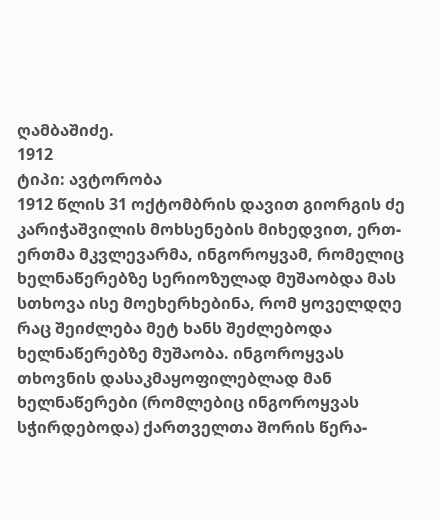ღამბაშიძე.
1912
ტიპი: ავტორობა
1912 წლის 31 ოქტომბრის დავით გიორგის ძე კარიჭაშვილის მოხსენების მიხედვით, ერთ-ერთმა მკვლევარმა, ინგოროყვამ, რომელიც ხელნაწერებზე სერიოზულად მუშაობდა მას სთხოვა ისე მოეხერხებინა, რომ ყოველდღე რაც შეიძლება მეტ ხანს შეძლებოდა ხელნაწერებზე მუშაობა. ინგოროყვას თხოვნის დასაკმაყოფილებლად მან ხელნაწერები (რომლებიც ინგოროყვას სჭირდებოდა) ქართველთა შორის წერა-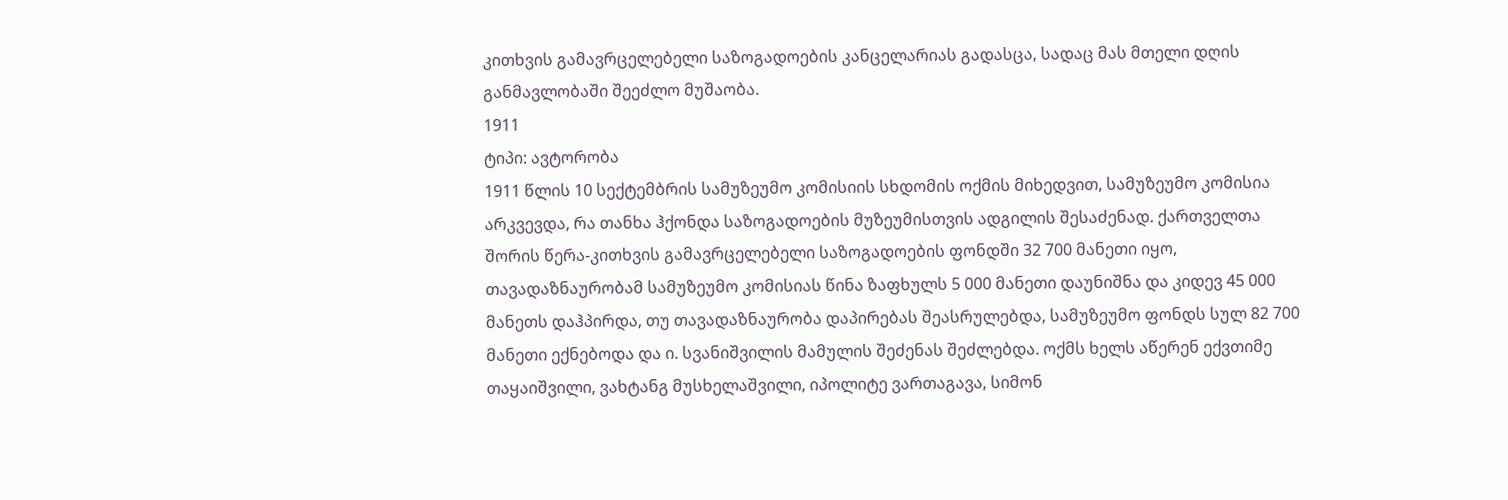კითხვის გამავრცელებელი საზოგადოების კანცელარიას გადასცა, სადაც მას მთელი დღის განმავლობაში შეეძლო მუშაობა.
1911
ტიპი: ავტორობა
1911 წლის 10 სექტემბრის სამუზეუმო კომისიის სხდომის ოქმის მიხედვით, სამუზეუმო კომისია არკვევდა, რა თანხა ჰქონდა საზოგადოების მუზეუმისთვის ადგილის შესაძენად. ქართველთა შორის წერა-კითხვის გამავრცელებელი საზოგადოების ფონდში 32 700 მანეთი იყო, თავადაზნაურობამ სამუზეუმო კომისიას წინა ზაფხულს 5 000 მანეთი დაუნიშნა და კიდევ 45 000 მანეთს დაჰპირდა, თუ თავადაზნაურობა დაპირებას შეასრულებდა, სამუზეუმო ფონდს სულ 82 700 მანეთი ექნებოდა და ი. სვანიშვილის მამულის შეძენას შეძლებდა. ოქმს ხელს აწერენ ექვთიმე თაყაიშვილი, ვახტანგ მუსხელაშვილი, იპოლიტე ვართაგავა, სიმონ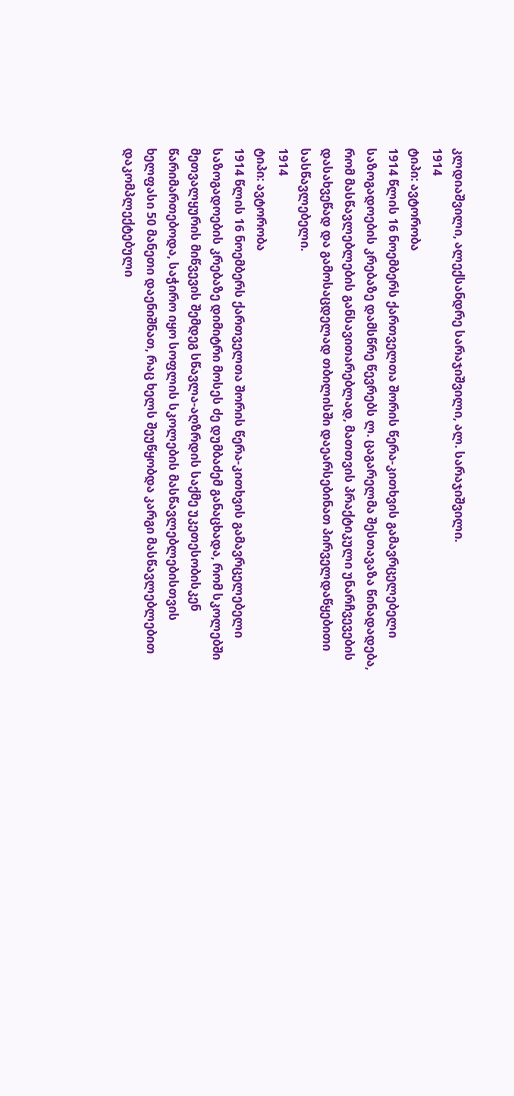კლდიაშვილი, ალექსანდრე სარაჯიშვილი, ალ. სარაჯიშვილი.
1914
ტიპი: ავტორობა
1914 წლის 16 ნოემბერს ქართველთა შორის წერა-კითხვის გამავრცელებელი საზოგადოების კრებაზე დამსწრე წევრებს ლ. ცაგარელმა შესთავაზა წინადადება, რომ მასწავლებლების განსავითარებლად, მათთვის პრაქტიკული უნარჩვევების დასახვეწად და გამოსაცდელად თბილისში დაეარსებინათ პირველდაწყებითი სასწავლებელი.
1914
ტიპი: ავტორობა
1914 წლის 16 ნოემბერს ქართველთა შორის წერა-კითხვის გამავრცელებელი საზოგადოების კრებაზე დიმიტრი მოსეს ძე დუმბაძემ განაცხადა, რომ სკოლებში მეთვალყურის მიწვევის შემდეგ სწავლა-აღზრდის საქმე უკეთესობისკენ წარიმართებოდა, საჭირო იყო სოფლის სკოლების მასწავლებლებისთვის ხელფასი 50 მანეთი დაენიშნათ, რაც ხელს შეუწყობდა კარგი მასწავლებლებით დაკომპლექტებული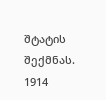შტატის შექმნას.
1914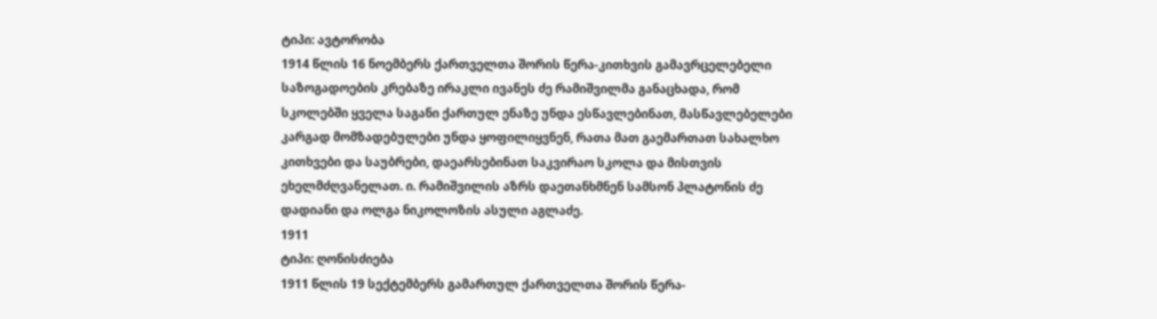ტიპი: ავტორობა
1914 წლის 16 ნოემბერს ქართველთა შორის წერა-კითხვის გამავრცელებელი საზოგადოების კრებაზე ირაკლი ივანეს ძე რამიშვილმა განაცხადა, რომ სკოლებში ყველა საგანი ქართულ ენაზე უნდა ესწავლებინათ, მასწავლებელები კარგად მომზადებულები უნდა ყოფილიყვნენ, რათა მათ გაემართათ სახალხო კითხვები და საუბრები, დაეარსებინათ საკვირაო სკოლა და მისთვის ეხელმძღვანელათ. ი. რამიშვილის აზრს დაეთანხმნენ სამსონ პლატონის ძე დადიანი და ოლგა ნიკოლოზის ასული აგლაძე.
1911
ტიპი: ღონისძიება
1911 წლის 19 სექტემბერს გამართულ ქართველთა შორის წერა-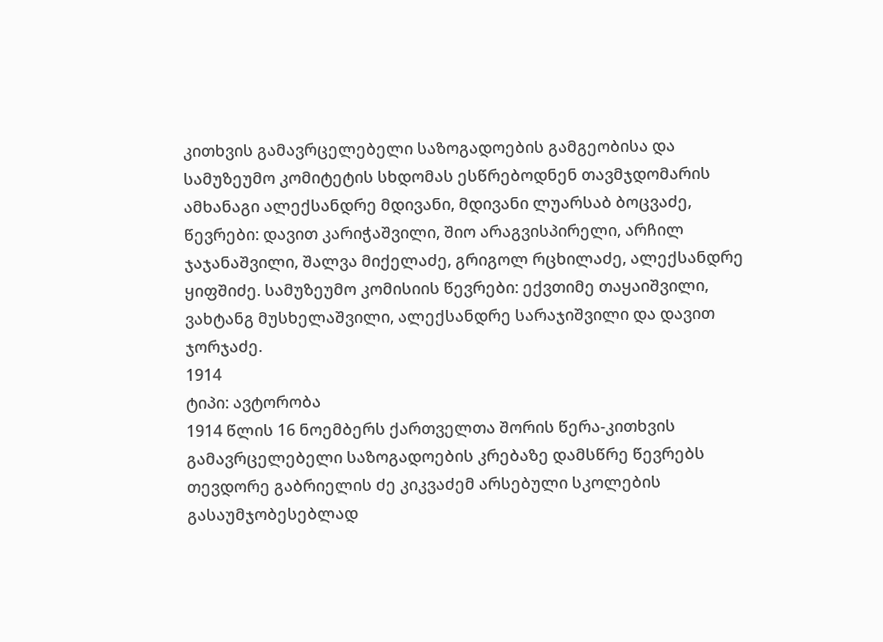კითხვის გამავრცელებელი საზოგადოების გამგეობისა და სამუზეუმო კომიტეტის სხდომას ესწრებოდნენ თავმჯდომარის ამხანაგი ალექსანდრე მდივანი, მდივანი ლუარსაბ ბოცვაძე, წევრები: დავით კარიჭაშვილი, შიო არაგვისპირელი, არჩილ ჯაჯანაშვილი, შალვა მიქელაძე, გრიგოლ რცხილაძე, ალექსანდრე ყიფშიძე. სამუზეუმო კომისიის წევრები: ექვთიმე თაყაიშვილი, ვახტანგ მუსხელაშვილი, ალექსანდრე სარაჯიშვილი და დავით ჯორჯაძე.
1914
ტიპი: ავტორობა
1914 წლის 16 ნოემბერს ქართველთა შორის წერა-კითხვის გამავრცელებელი საზოგადოების კრებაზე დამსწრე წევრებს თევდორე გაბრიელის ძე კიკვაძემ არსებული სკოლების გასაუმჯობესებლად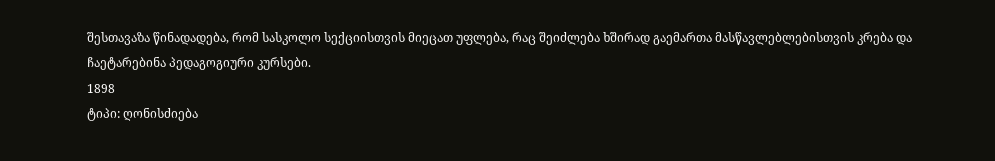შესთავაზა წინადადება, რომ სასკოლო სექციისთვის მიეცათ უფლება, რაც შეიძლება ხშირად გაემართა მასწავლებლებისთვის კრება და ჩაეტარებინა პედაგოგიური კურსები.
1898
ტიპი: ღონისძიება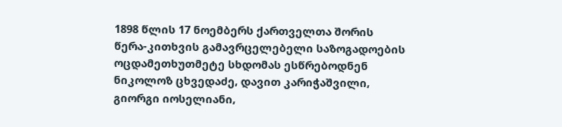1898 წლის 17 ნოემბერს ქართველთა შორის წერა-კითხვის გამავრცელებელი საზოგადოების ოცდამეთხუთმეტე სხდომას ესწრებოდნენ ნიკოლოზ ცხვედაძე, დავით კარიჭაშვილი, გიორგი იოსელიანი,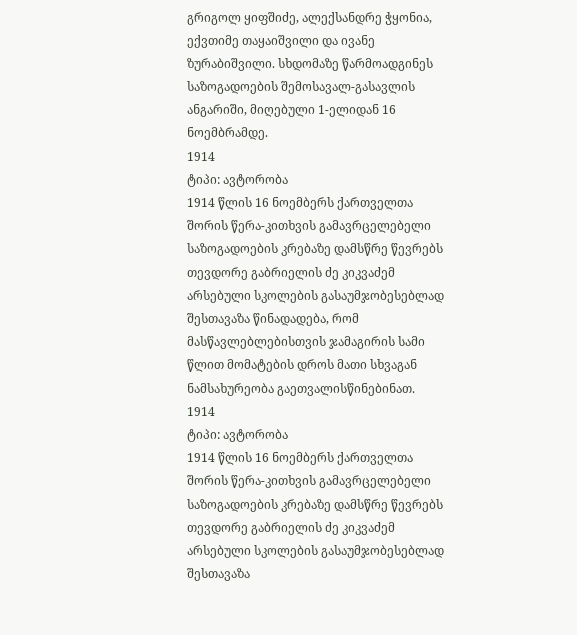გრიგოლ ყიფშიძე, ალექსანდრე ჭყონია, ექვთიმე თაყაიშვილი და ივანე ზურაბიშვილი. სხდომაზე წარმოადგინეს საზოგადოების შემოსავალ-გასავლის ანგარიში, მიღებული 1-ელიდან 16 ნოემბრამდე.
1914
ტიპი: ავტორობა
1914 წლის 16 ნოემბერს ქართველთა შორის წერა-კითხვის გამავრცელებელი საზოგადოების კრებაზე დამსწრე წევრებს თევდორე გაბრიელის ძე კიკვაძემ არსებული სკოლების გასაუმჯობესებლად შესთავაზა წინადადება, რომ მასწავლებლებისთვის ჯამაგირის სამი წლით მომატების დროს მათი სხვაგან ნამსახურეობა გაეთვალისწინებინათ.
1914
ტიპი: ავტორობა
1914 წლის 16 ნოემბერს ქართველთა შორის წერა-კითხვის გამავრცელებელი საზოგადოების კრებაზე დამსწრე წევრებს თევდორე გაბრიელის ძე კიკვაძემ არსებული სკოლების გასაუმჯობესებლად შესთავაზა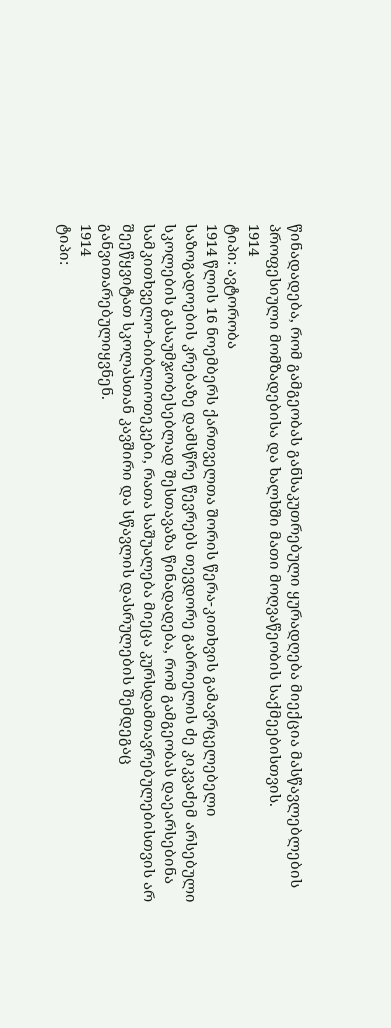წინადადება, რომ გამგეობას განსაკუთრებული ყურადღება მიექცია მასწავლებლების პროფესიული მომზადებისა და ხალხში მათი მოღვაწეობის საქმეებისთვის.
1914
ტიპი: ავტორობა
1914 წლის 16 ნოემბერს ქართველთა შორის წერა-კითხვის გამავრცელებელი საზოგადოების კრებაზე დამსწრე წევრებს თევდორე გაბრიელის ძე კიკვაძემ არსებული სკოლების გასაუმჯობესებლად შესთავაზა წინადადება, რომ გამგეობას დაეარსებინა სამკითხველო-ბიბლიოთეკები, რათა საშუალება მიეცა კურსდამთავრებულებისთვის არ შეეწყვიტათ სკოლასთან კავშირი და სწავლის დასრულების შემდეგაც განვითარებულიყვნენ.
1914
ტიპი: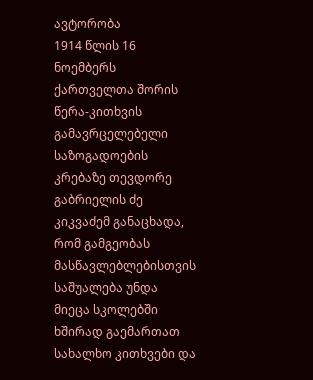ავტორობა
1914 წლის 16 ნოემბერს ქართველთა შორის წერა-კითხვის გამავრცელებელი საზოგადოების კრებაზე თევდორე გაბრიელის ძე კიკვაძემ განაცხადა, რომ გამგეობას მასწავლებლებისთვის საშუალება უნდა მიეცა სკოლებში ხშირად გაემართათ სახალხო კითხვები და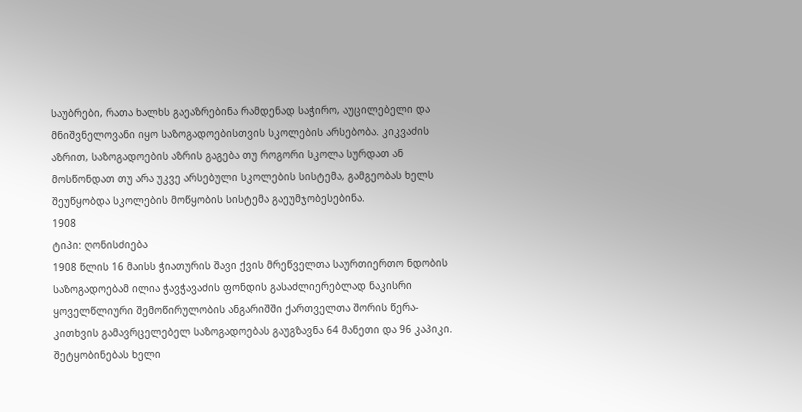საუბრები, რათა ხალხს გაეაზრებინა რამდენად საჭირო, აუცილებელი და მნიშვნელოვანი იყო საზოგადოებისთვის სკოლების არსებობა. კიკვაძის აზრით, საზოგადოების აზრის გაგება თუ როგორი სკოლა სურდათ ან მოსწონდათ თუ არა უკვე არსებული სკოლების სისტემა, გამგეობას ხელს შეუწყობდა სკოლების მოწყობის სისტემა გაეუმჯობესებინა.
1908
ტიპი: ღონისძიება
1908 წლის 16 მაისს ჭიათურის შავი ქვის მრეწველთა საურთიერთო ნდობის საზოგადოებამ ილია ჭავჭავაძის ფონდის გასაძლიერებლად ნაკისრი ყოველწლიური შემოწირულობის ანგარიშში ქართველთა შორის წერა-კითხვის გამავრცელებელ საზოგადოებას გაუგზავნა 64 მანეთი და 96 კაპიკი. შეტყობინებას ხელი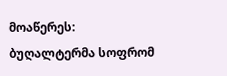მოაწერეს: ბუღალტერმა სოფრომ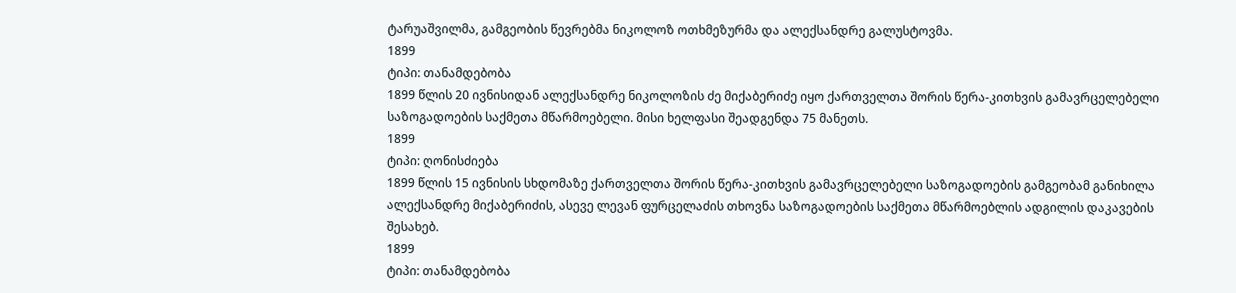ტარუაშვილმა, გამგეობის წევრებმა ნიკოლოზ ოთხმეზურმა და ალექსანდრე გალუსტოვმა.
1899
ტიპი: თანამდებობა
1899 წლის 20 ივნისიდან ალექსანდრე ნიკოლოზის ძე მიქაბერიძე იყო ქართველთა შორის წერა-კითხვის გამავრცელებელი საზოგადოების საქმეთა მწარმოებელი. მისი ხელფასი შეადგენდა 75 მანეთს.
1899
ტიპი: ღონისძიება
1899 წლის 15 ივნისის სხდომაზე ქართველთა შორის წერა-კითხვის გამავრცელებელი საზოგადოების გამგეობამ განიხილა ალექსანდრე მიქაბერიძის, ასევე ლევან ფურცელაძის თხოვნა საზოგადოების საქმეთა მწარმოებლის ადგილის დაკავების შესახებ.
1899
ტიპი: თანამდებობა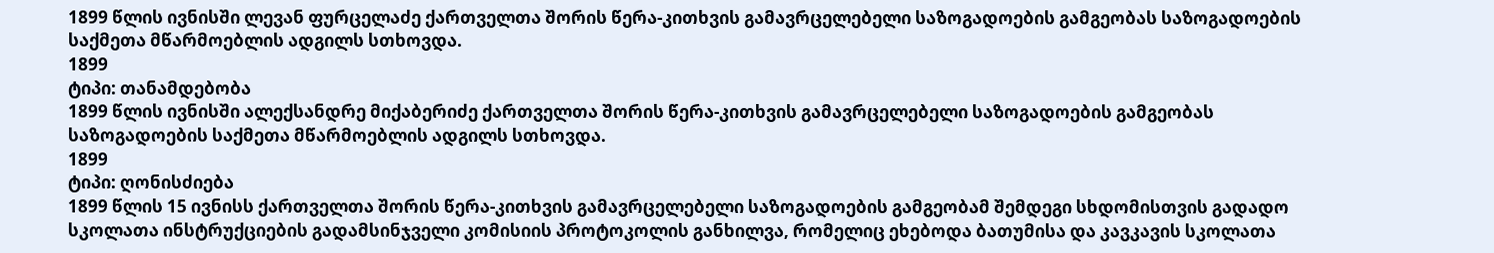1899 წლის ივნისში ლევან ფურცელაძე ქართველთა შორის წერა-კითხვის გამავრცელებელი საზოგადოების გამგეობას საზოგადოების საქმეთა მწარმოებლის ადგილს სთხოვდა.
1899
ტიპი: თანამდებობა
1899 წლის ივნისში ალექსანდრე მიქაბერიძე ქართველთა შორის წერა-კითხვის გამავრცელებელი საზოგადოების გამგეობას საზოგადოების საქმეთა მწარმოებლის ადგილს სთხოვდა.
1899
ტიპი: ღონისძიება
1899 წლის 15 ივნისს ქართველთა შორის წერა-კითხვის გამავრცელებელი საზოგადოების გამგეობამ შემდეგი სხდომისთვის გადადო სკოლათა ინსტრუქციების გადამსინჯველი კომისიის პროტოკოლის განხილვა, რომელიც ეხებოდა ბათუმისა და კავკავის სკოლათა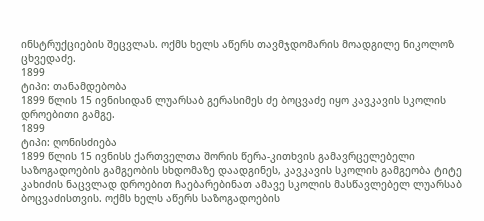ინსტრუქციების შეცვლას. ოქმს ხელს აწერს თავმჯდომარის მოადგილე ნიკოლოზ ცხვედაძე.
1899
ტიპი: თანამდებობა
1899 წლის 15 ივნისიდან ლუარსაბ გერასიმეს ძე ბოცვაძე იყო კავკავის სკოლის დროებითი გამგე.
1899
ტიპი: ღონისძიება
1899 წლის 15 ივნისს ქართველთა შორის წერა-კითხვის გამავრცელებელი საზოგადოების გამგეობის სხდომაზე დაადგინეს, კავკავის სკოლის გამგეობა ტიტე კახიძის ნაცვლად დროებით ჩაებარებინათ ამავე სკოლის მასწავლებელ ლუარსაბ ბოცვაძისთვის. ოქმს ხელს აწერს საზოგადოების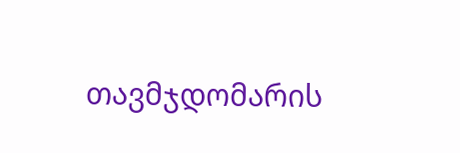თავმჯდომარის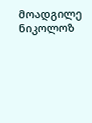მოადგილე ნიკოლოზ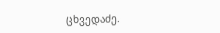ცხვედაძე.